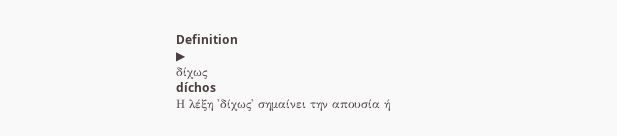Definition
▶
δίχως
díchos
Η λέξη 'δίχως' σημαίνει την απουσία ή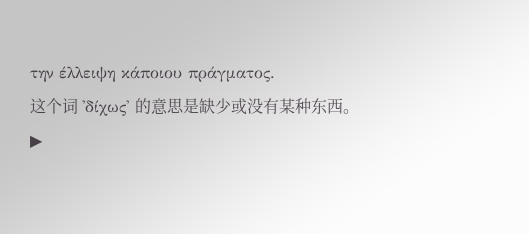την έλλειψη κάποιου πράγματος.
这个词 'δίχως' 的意思是缺少或没有某种东西。
▶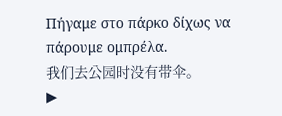Πήγαμε στο πάρκο δίχως να πάρουμε ομπρέλα.
我们去公园时没有带伞。
▶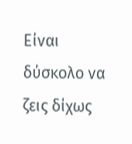Είναι δύσκολο να ζεις δίχως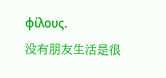φίλους.
没有朋友生活是很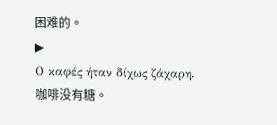困难的。
▶
Ο καφές ήταν δίχως ζάχαρη.
咖啡没有糖。